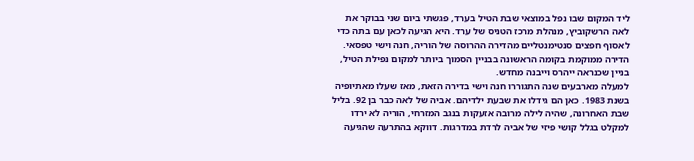ליד המקום שבו נפל במוצאי שבת הטיל בערד, פגשתי ביום שני בבוקר את לאה הרשקוביץ, מנהלת מרכז הטניס של ערד. היא הגיעה לכאן עם בתה כדי לאסוף חפצים סנטימנטליים מהדירה ההרוסה של הוריה, חנה וישי טפסאי. הדירה ממוקמת בקומה הראשונה בבניין הסמוך ביותר למקום נפילת הטיל, בניין שכנראה ייהרס וייבנה מחדש.
למעלה מארבעים שנה התגוררו חנה וישי בדירה הזאת, מאז שעלו מאתיופיה בשנת 1983. כאן הם גידלו את שבעת ילדיהם. אביה של לאה כבר בן 92. בליל שבת האחרונה, שהיה לילה מרובה אזעקות בנגב המזרחי, הוריה לא ירדו למקלט בגלל קושי פיזי של אביה לרדת במדרגות. דווקא בהתרעה שהגיעה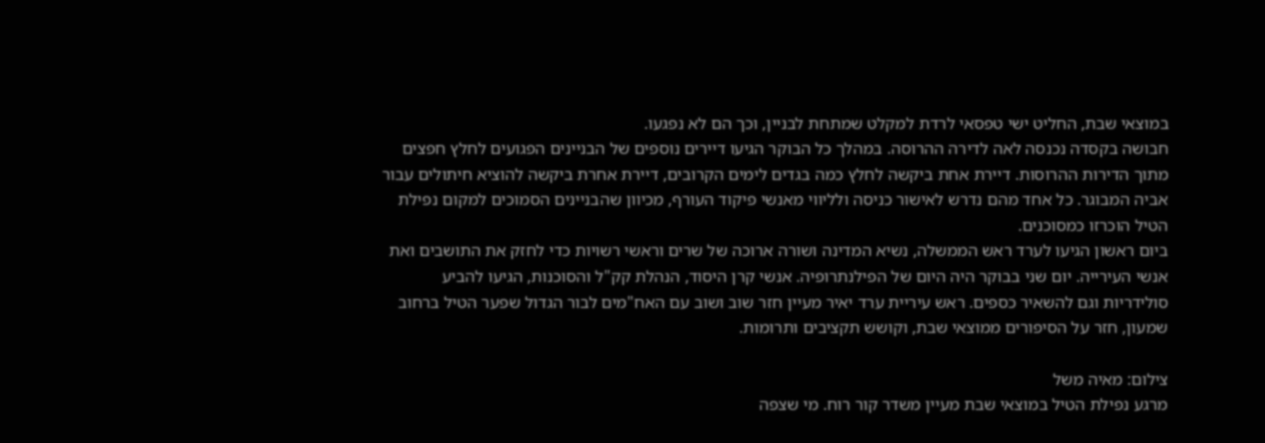במוצאי שבת, החליט ישי טפסאי לרדת למקלט שמתחת לבניין, וכך הם לא נפגעו.
חבושה בקסדה נכנסה לאה לדירה ההרוסה. במהלך כל הבוקר הגיעו דיירים נוספים של הבניינים הפגועים לחלץ חפצים מתוך הדירות ההרוסות. דיירת אחת ביקשה לחלץ כמה בגדים לימים הקרובים, דיירת אחרת ביקשה להוציא חיתולים עבור אביה המבוגר. כל אחד מהם נדרש לאישור כניסה ולליווי מאנשי פיקוד העורף, מכיוון שהבניינים הסמוכים למקום נפילת הטיל הוכרזו כמסוכנים.
ביום ראשון הגיעו לערד ראש הממשלה, נשיא המדינה ושורה ארוכה של שרים וראשי רשויות כדי לחזק את התושבים ואת אנשי העירייה. יום שני בבוקר היה היום של הפילנתרופיה. אנשי קרן היסוד, הנהלת קק"ל והסוכנות, הגיעו להביע סולידריות וגם להשאיר כספים. ראש עיריית ערד יאיר מעיין חזר שוב ושוב עם האח"מים לבור הגדול שפער הטיל ברחוב שמעון, חזר על הסיפורים ממוצאי שבת, וקושש תקציבים ותרומות.

צילום: מאיה משל
מרגע נפילת הטיל במוצאי שבת מעיין משדר קור רוח. מי שצפה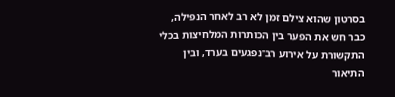בסרטון שהוא צילם זמן לא רב לאחר הנפילה, כבר חש את הפער בין הכותרות המלחיצות בכלי התקשורת על אירוע רב־נפגעים בערד, ובין התיאור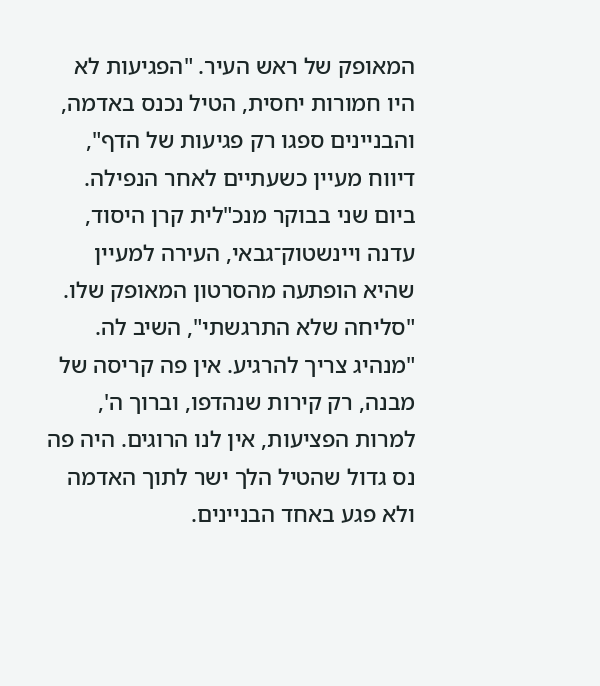המאופק של ראש העיר. "הפגיעות לא היו חמורות יחסית, הטיל נכנס באדמה, והבניינים ספגו רק פגיעות של הדף", דיווח מעיין כשעתיים לאחר הנפילה.
ביום שני בבוקר מנכ"לית קרן היסוד, עדנה ויינשטוק־גבאי, העירה למעיין שהיא הופתעה מהסרטון המאופק שלו. "סליחה שלא התרגשתי", השיב לה. "מנהיג צריך להרגיע. אין פה קריסה של מבנה, רק קירות שנהדפו, וברוך ה', למרות הפציעות, אין לנו הרוגים. היה פה נס גדול שהטיל הלך ישר לתוך האדמה ולא פגע באחד הבניינים.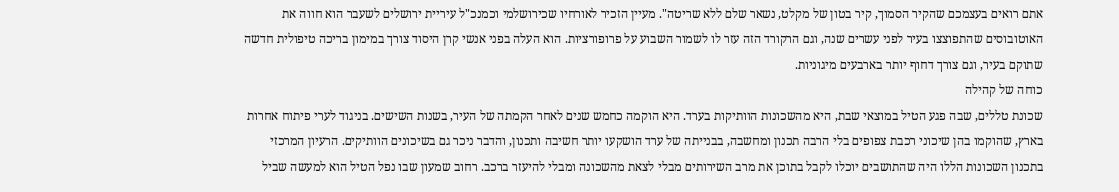אתם רואים בעצמכם שהקיר הסמוך, קיר בטון של מקלט, נשאר שלם ללא שריטה". מעיין הזכיר לאורחיו שכירושלמי וכמנכ"ל עיריית ירושלים לשעבר הוא חווה את האוטובוסים שהתפוצצו בעיר לפני עשרים שנה, וגם הרקורד הזה עזר לו לשמור השבוע על פרופורציות. הוא העלה בפני אנשי קרן היסוד צורך במימון בריכה טיפולית חדשה שתוקם בעיר, וגם צורך דחוף יותר בארבעים מיגוניות.
כוחה של קהילה
שכונת טללים, שבה פגע הטיל במוצאי שבת, היא מהשכונות הוותיקות בערד. היא הוקמה כחמש שנים לאחר הקמתה של העיר, בשנות השישים. בניגוד לערי פיתוח אחרות בארץ, שהוקמו בהן שיכוני רכבת צפופים בלי הרבה תכנון ומחשבה, בבנייתה של ערד הושקעו יותר חשיבה ותכנון, והדבר ניכר גם בשיכונים הוותיקים. הרעיון המרכזי בתכנון השכונות הללו היה שהתושבים יוכלו לקבל בתוכן את מרב השירותים מבלי לצאת מהשכונה ומבלי להיעזר ברכב. רחוב שמעון שבו נפל הטיל הוא למעשה שביל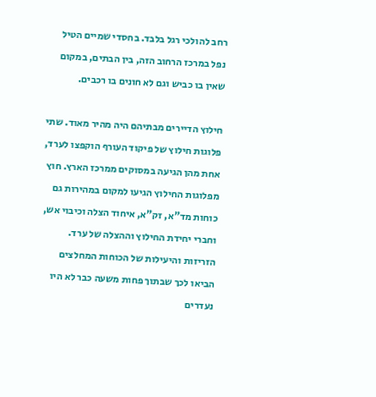רחב להולכי רגל בלבד. בחסדי שמיים הטיל נפל במרכז הרחוב הזה, בין הבתים, במקום שאין בו כביש וגם לא חונים בו רכבים.

חילוץ הדיירים מבתיהם היה מהיר מאוד. שתי פלוגות חילוץ של פיקוד העורף הוקפצו לערד, אחת מהן הגיעה במסוקים ממרכז הארץ. חוץ מפלוגות החילוץ הגיעו למקום במהירות גם כוחות מד"א, זק"א, איחוד הצלה וכיבוי אש, וחברי יחידת החילוץ וההצלה של ערד. הזריזות והיעילות של הכוחות המחלצים הביאו לכך שבתוך פחות משעה כבר לא היו נעדרים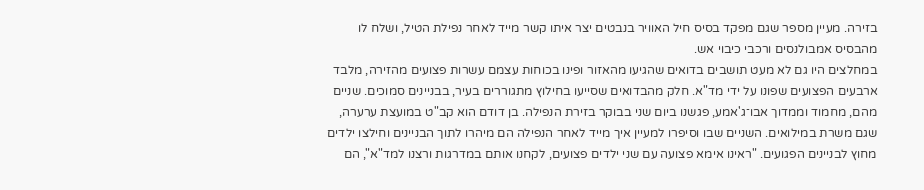בזירה. מעיין מספר שגם מפקד בסיס חיל האוויר בנבטים יצר איתו קשר מייד לאחר נפילת הטיל, ושלח לו מהבסיס אמבולנסים ורכבי כיבוי אש.
במחלצים היו גם לא מעט תושבים בדואים שהגיעו מהאזור ופינו בכוחות עצמם עשרות פצועים מהזירה, מלבד ארבעים הפצועים שפונו על ידי מד"א. חלק מהבדואים שסייעו בחילוץ מתגוררים בעיר, בבניינים סמוכים. שניים מהם, מחמוד וממדוך אבו־ג'אמע, פגשנו ביום שני בבוקר בזירת הנפילה. בן דודם הוא קב"ט במועצת ערערה, שגם משרת במילואים. השניים שבו וסיפרו למעיין איך מייד לאחר הנפילה הם מיהרו לתוך הבניינים וחילצו ילדים מחוץ לבניינים הפגועים. "ראינו אימא פצועה עם שני ילדים פצועים, לקחנו אותם במדרגות ורצנו למד"א", הם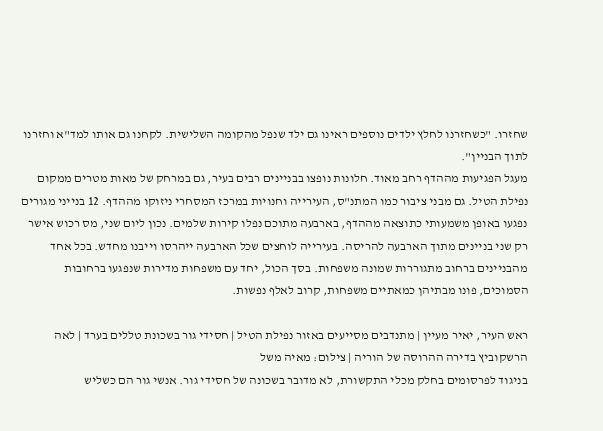שחזרו. "כשחזרנו לחלץ ילדים נוספים ראינו גם ילד שנפל מהקומה השלישית. לקחנו גם אותו למד"א וחזרנו לתוך הבניין".
מעגל הפגיעות מההדף רחב מאוד. חלונות נופצו בבניינים רבים בעיר, גם במרחק של מאות מטרים ממקום נפילת הטיל. גם מבני ציבור כמו המתנ"ס, העירייה וחנויות במרכז המסחרי ניזוקו מההדף. 12 בנייני מגורים נפגעו באופן משמעותי כתוצאה מההדף, בארבעה מתוכם נפלו קירות שלמים. נכון ליום שני, מס רכוש אישר רק שני בניינים מתוך הארבעה להריסה. בעירייה לוחצים שכל הארבעה ייהרסו וייבנו מחדש. בכל אחד מהבניינים ברחוב מתגוררות שמונה משפחות. בסך הכול, יחד עם משפחות מדירות שנפגעו ברחובות הסמוכים, פונו מבתיהן כמאתיים משפחות, קרוב לאלף נפשות.

ראש העיר, יאיר מעיין | מתנדבים מסייעים באזור נפילת הטיל | חסידי גור בשכונת טללים בערד | לאה הרשקוביץ בדירה ההרוסה של הוריה | צילום: מאיה משל
בניגוד לפרסומים בחלק מכלי התקשורת, לא מדובר בשכונה של חסידי גור. אנשי גור הם כשליש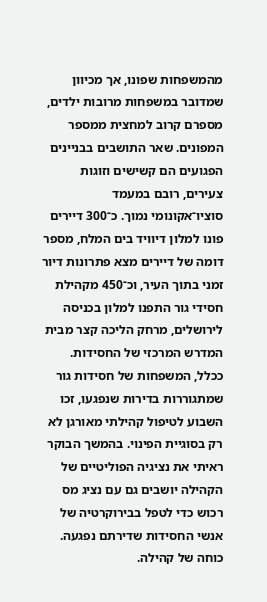מהמשפחות שפונו, אך מכיוון שמדובר במשפחות מרובות ילדים, מספרם קרוב למחצית ממספר המפונים. שאר התושבים בבניינים הפגועים הם קשישים וזוגות צעירים, רובם במעמד סוציו־אקונומי נמוך. כ־300 דיירים פונו למלון דיוויד בים המלח, מספר דומה של דיירים מצא פתרונות דיור זמני בתוך העיר, וכ־450 מקהילת חסידי גור התפנו למלון בכניסה לירושלים, מרחק הליכה קצר מבית המדרש המרכזי של החסידות. ככלל, המשפחות של חסידות גור שמתגוררות בדירות שנפגעו, זכו השבוע לטיפול קהילתי מאורגן לא רק בסוגיית הפינוי. בהמשך הבוקר ראיתי את נציגיה הפוליטיים של הקהילה יושבים גם עם נציג מס רכוש כדי לטפל בבירוקרטיה של אנשי החסידות שדירתם נפגעה. כוחה של קהילה.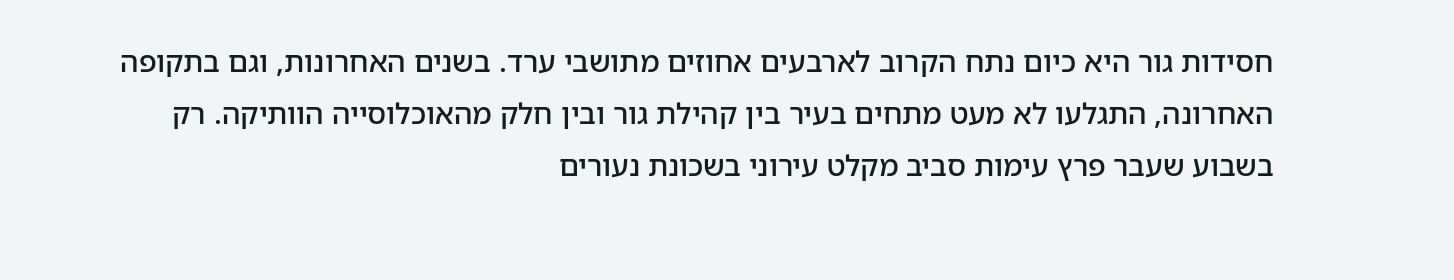חסידות גור היא כיום נתח הקרוב לארבעים אחוזים מתושבי ערד. בשנים האחרונות, וגם בתקופה האחרונה, התגלעו לא מעט מתחים בעיר בין קהילת גור ובין חלק מהאוכלוסייה הוותיקה. רק בשבוע שעבר פרץ עימות סביב מקלט עירוני בשכונת נעורים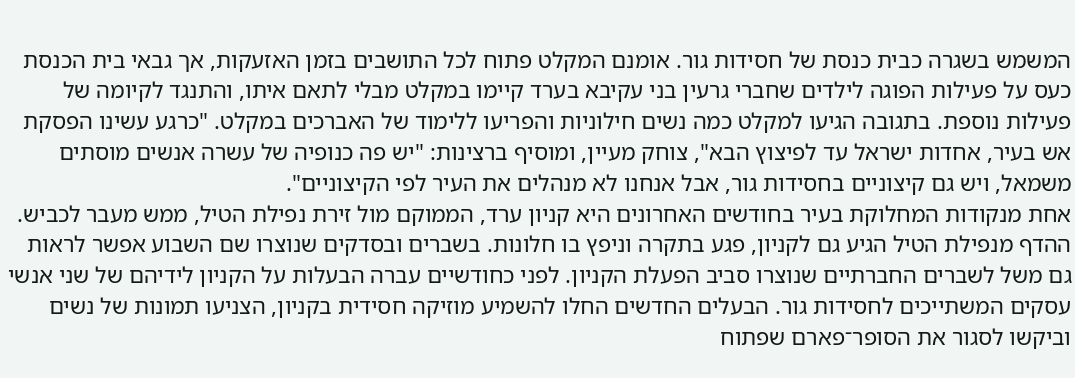המשמש בשגרה כבית כנסת של חסידות גור. אומנם המקלט פתוח לכל התושבים בזמן האזעקות, אך גבאי בית הכנסת כעס על פעילות הפוגה לילדים שחברי גרעין בני עקיבא בערד קיימו במקלט מבלי לתאם איתו, והתנגד לקיומה של פעילות נוספת. בתגובה הגיעו למקלט כמה נשים חילוניות והפריעו ללימוד של האברכים במקלט. "כרגע עשינו הפסקת אש בעיר, אחדות ישראל עד לפיצוץ הבא", צוחק מעיין, ומוסיף ברצינות: "יש פה כנופיה של עשרה אנשים מוסתים משמאל, ויש גם קיצוניים בחסידות גור, אבל אנחנו לא מנהלים את העיר לפי הקיצוניים".
אחת מנקודות המחלוקת בעיר בחודשים האחרונים היא קניון ערד, הממוקם מול זירת נפילת הטיל, ממש מעבר לכביש. ההדף מנפילת הטיל הגיע גם לקניון, פגע בתקרה וניפץ בו חלונות. בשברים ובסדקים שנוצרו שם השבוע אפשר לראות גם משל לשברים החברתיים שנוצרו סביב הפעלת הקניון. לפני כחודשיים עברה הבעלות על הקניון לידיהם של שני אנשי עסקים המשתייכים לחסידות גור. הבעלים החדשים החלו להשמיע מוזיקה חסידית בקניון, הצניעו תמונות של נשים וביקשו לסגור את הסופר־פארם שפתוח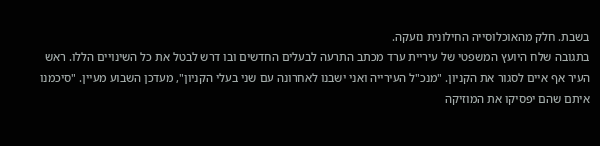בשבת. חלק מהאוכלוסייה החילונית נזעקה.
בתגובה שלח היועץ המשפטי של עיריית ערד מכתב התרעה לבעלים החדשים ובו דרש לבטל את כל השינויים הללו. ראש העיר אף איים לסגור את הקניון. "מנכ"ל העירייה ואני ישבנו לאחרונה עם שני בעלי הקניון", מעדכן השבוע מעיין. "סיכמנו איתם שהם יפסיקו את המוזיקה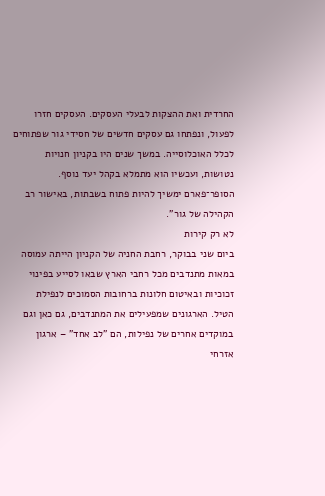החרדית ואת ההצקות לבעלי העסקים. העסקים חזרו לפעול, ונפתחו גם עסקים חדשים של חסידי גור שפתוחים לכלל האוכלוסייה. במשך שנים היו בקניון חנויות נטושות, ועכשיו הוא מתמלא בקהל יעד נוסף. הסופר־פארם ימשיך להיות פתוח בשבתות, באישור רב הקהילה של גור".
לא רק קירות
ביום שני בבוקר, רחבת החניה של הקניון הייתה עמוסה במאות מתנדבים מכל רחבי הארץ שבאו לסייע בפינוי זכוכיות ובאיטום חלונות ברחובות הסמוכים לנפילת הטיל. הארגונים שמפעילים את המתנדבים, גם כאן וגם במוקדים אחרים של נפילות, הם "לב אחד" – ארגון אזרחי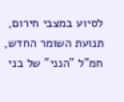לסיוע במצבי חירום, תנועת השומר החדש, חמ"ל "הנני" של בני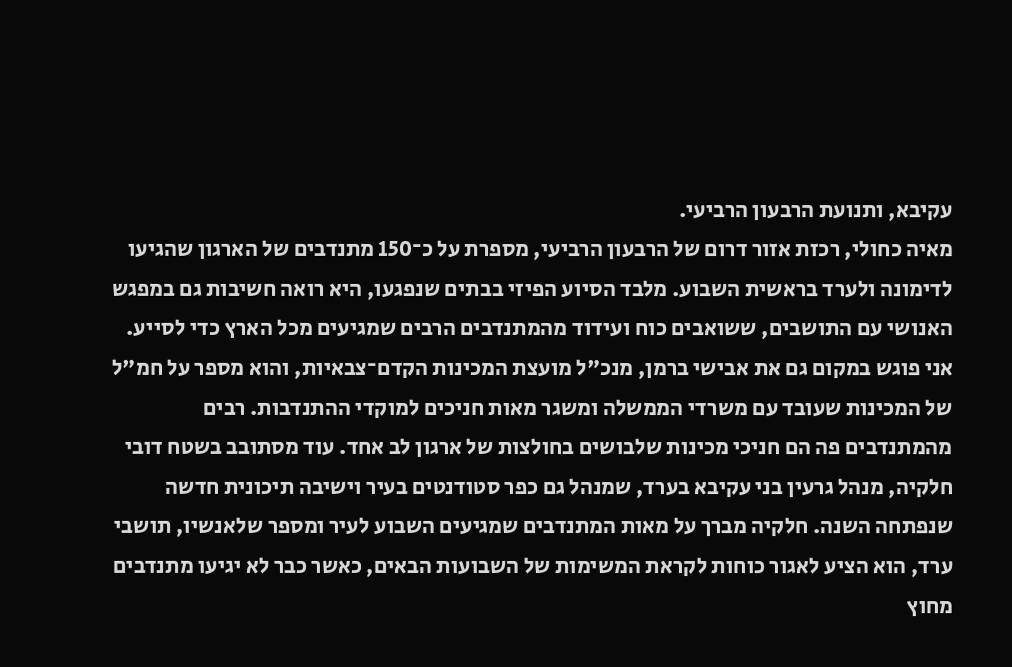עקיבא, ותנועת הרבעון הרביעי.
מאיה כחולי, רכזת אזור דרום של הרבעון הרביעי, מספרת על כ־150 מתנדבים של הארגון שהגיעו לדימונה ולערד בראשית השבוע. מלבד הסיוע הפיזי בבתים שנפגעו, היא רואה חשיבות גם במפגש האנושי עם התושבים, ששואבים כוח ועידוד מהמתנדבים הרבים שמגיעים מכל הארץ כדי לסייע. אני פוגש במקום גם את אבישי ברמן, מנכ"ל מועצת המכינות הקדם־צבאיות, והוא מספר על חמ"ל של המכינות שעובד עם משרדי הממשלה ומשגר מאות חניכים למוקדי ההתנדבות. רבים מהמתנדבים פה הם חניכי מכינות שלבושים בחולצות של ארגון לב אחד. עוד מסתובב בשטח דובי חלקיה, מנהל גרעין בני עקיבא בערד, שמנהל גם כפר סטודנטים בעיר וישיבה תיכונית חדשה שנפתחה השנה. חלקיה מברך על מאות המתנדבים שמגיעים השבוע לעיר ומספר שלאנשיו, תושבי ערד, הוא הציע לאגור כוחות לקראת המשימות של השבועות הבאים, כאשר כבר לא יגיעו מתנדבים מחוץ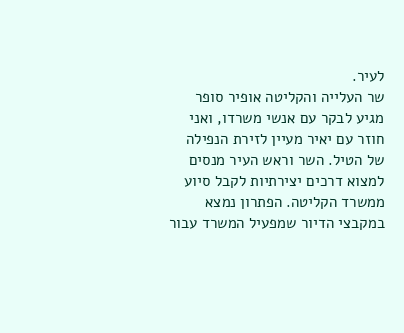לעיר.
שר העלייה והקליטה אופיר סופר מגיע לבקר עם אנשי משרדו, ואני חוזר עם יאיר מעיין לזירת הנפילה של הטיל. השר וראש העיר מנסים למצוא דרכים יצירתיות לקבל סיוע ממשרד הקליטה. הפתרון נמצא במקבצי הדיור שמפעיל המשרד עבור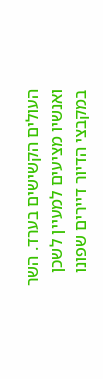העולים הקשישים בערד. השר ואנשיו מציעים למעיין לשכן במקבצי הדיור דיירים שפונו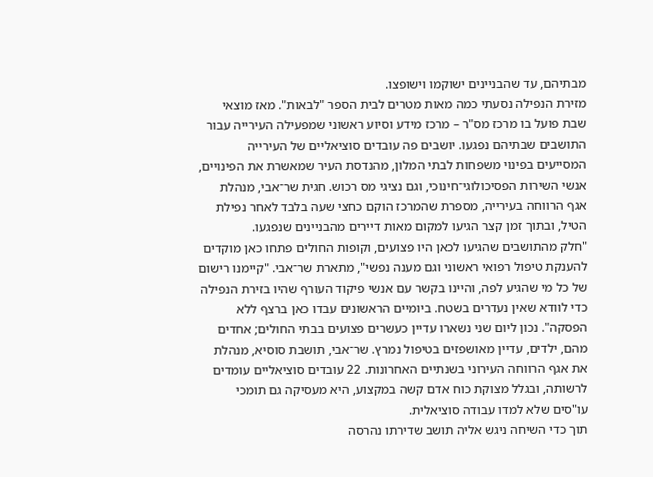מבתיהם, עד שהבניינים ישוקמו וישופצו.
מזירת הנפילה נסעתי כמה מאות מטרים לבית הספר "לבאות". מאז מוצאי שבת פועל בו מרכז מס"ר – מרכז מידע וסיוע ראשוני שמפעילה העירייה עבור התושבים שבתיהם נפגעו. יושבים פה עובדים סוציאליים של העירייה המסייעים בפינוי משפחות לבתי המלון, מהנדסת העיר שמאשרת את הפינויים, אנשי השירות הפסיכולוגי־חינוכי, וגם נציגי מס רכוש. חגית שר־אבי, מנהלת אגף הרווחה בעירייה, מספרת שהמרכז הוקם כחצי שעה בלבד לאחר נפילת הטיל, ובתוך זמן קצר הגיעו למקום מאות דיירים מהבניינים שנפגעו.
"חלק מהתושבים שהגיעו לכאן היו פצועים, וקופות החולים פתחו כאן מוקדים להענקת טיפול רפואי ראשוני וגם מענה נפשי", מתארת שר־אבי. "קיימנו רישום של כל מי שהגיע לפה, והיינו בקשר עם אנשי פיקוד העורף שהיו בזירת הנפילה כדי לוודא שאין נעדרים בשטח. ביומיים הראשונים עבדו כאן ברצף ללא הפסקה". נכון ליום שני נשארו עדיין כעשרים פצועים בבתי החולים; אחדים מהם, ילדים, עדיין מאושפזים בטיפול נמרץ. שר־אבי, תושבת סוסיא, מנהלת את אגף הרווחה העירוני בשנתיים האחרונות. 22 עובדים סוציאליים עומדים לרשותה, ובגלל מצוקת כוח אדם קשה במקצוע, היא מעסיקה גם תומכי עו"סים שלא למדו עבודה סוציאלית.
תוך כדי השיחה ניגש אליה תושב שדירתו נהרסה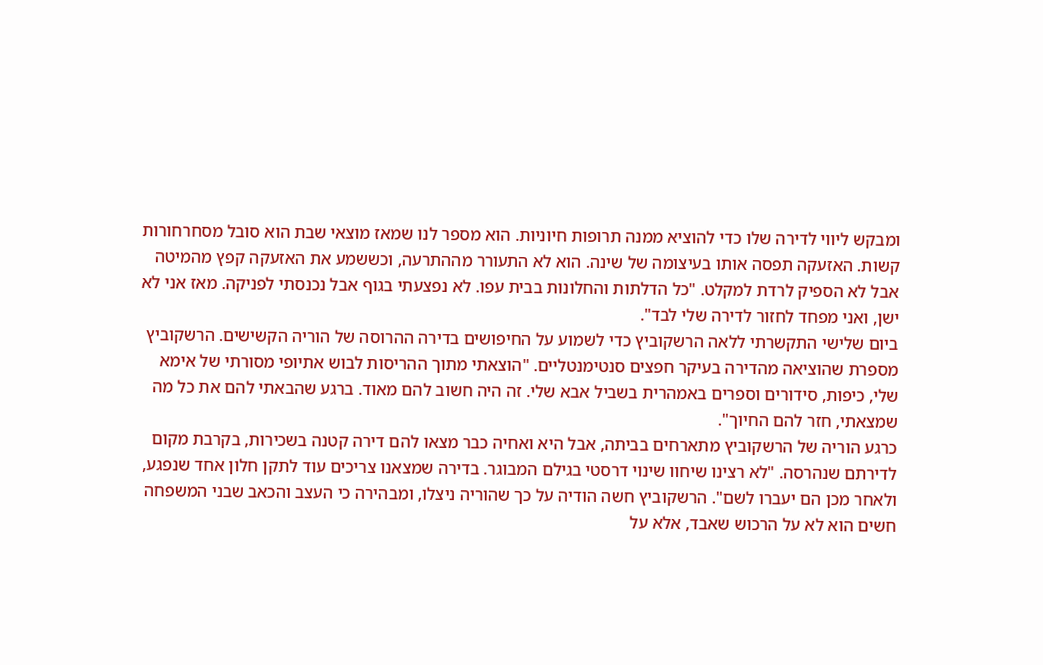ומבקש ליווי לדירה שלו כדי להוציא ממנה תרופות חיוניות. הוא מספר לנו שמאז מוצאי שבת הוא סובל מסחרחורות קשות. האזעקה תפסה אותו בעיצומה של שינה. הוא לא התעורר מההתרעה, וכששמע את האזעקה קפץ מהמיטה אבל לא הספיק לרדת למקלט. "כל הדלתות והחלונות בבית עפו. לא נפצעתי בגוף אבל נכנסתי לפניקה. מאז אני לא ישן, ואני מפחד לחזור לדירה שלי לבד".
ביום שלישי התקשרתי ללאה הרשקוביץ כדי לשמוע על החיפושים בדירה ההרוסה של הוריה הקשישים. הרשקוביץ מספרת שהוציאה מהדירה בעיקר חפצים סנטימנטליים. "הוצאתי מתוך ההריסות לבוש אתיופי מסורתי של אימא שלי, כיפות, סידורים וספרים באמהרית בשביל אבא שלי. זה היה חשוב להם מאוד. ברגע שהבאתי להם את כל מה שמצאתי, חזר להם החיוך".
כרגע הוריה של הרשקוביץ מתארחים בביתה, אבל היא ואחיה כבר מצאו להם דירה קטנה בשכירות, בקרבת מקום לדירתם שנהרסה. "לא רצינו שיחוו שינוי דרסטי בגילם המבוגר. בדירה שמצאנו צריכים עוד לתקן חלון אחד שנפגע, ולאחר מכן הם יעברו לשם". הרשקוביץ חשה הודיה על כך שהוריה ניצלו, ומבהירה כי העצב והכאב שבני המשפחה חשים הוא לא על הרכוש שאבד, אלא על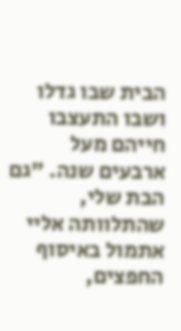הבית שבו גדלו ושבו התעצבו חייהם מעל ארבעים שנה. "גם הבת שלי, שהתלוותה אליי אתמול באיסוף החפצים,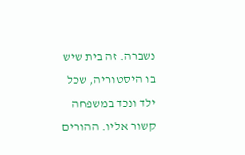נשברה. זה בית שיש בו היסטוריה, שכל ילד ונכד במשפחה קשור אליו. ההורים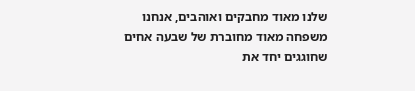שלנו מאוד מחבקים ואוהבים, אנחנו משפחה מאוד מחוברת של שבעה אחים שחוגגים יחד את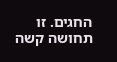החגים. זו תחושה קשה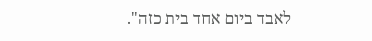לאבד ביום אחד בית כזה".